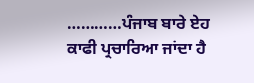…………ਪੰਜਾਬ ਬਾਰੇ ਏਹ ਕਾਫੀ ਪ੍ਰਚਾਰਿਆ ਜਾਂਦਾ ਹੈ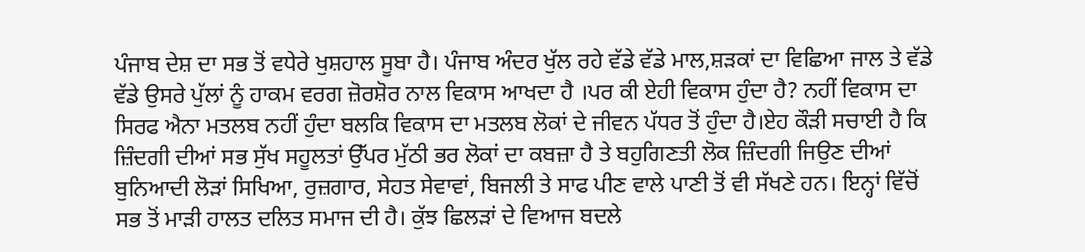ਪੰਜਾਬ ਦੇਸ਼ ਦਾ ਸਭ ਤੋਂ ਵਧੇਰੇ ਖੁਸ਼ਹਾਲ ਸੂਬਾ ਹੈ। ਪੰਜਾਬ ਅੰਦਰ ਖੁੱਲ ਰਹੇ ਵੱਡੇ ਵੱਡੇ ਮਾਲ,ਸ਼ੜਕਾਂ ਦਾ ਵਿਛਿਆ ਜਾਲ ਤੇ ਵੱਡੇ ਵੱਡੇ ਉਸਰੇ ਪੁੱਲਾਂ ਨੂੰ ਹਾਕਮ ਵਰਗ ਜ਼ੋਰਸ਼ੋਰ ਨਾਲ ਵਿਕਾਸ ਆਖਦਾ ਹੈ ।ਪਰ ਕੀ ਏਹੀ ਵਿਕਾਸ ਹੁੰਦਾ ਹੈ? ਨਹੀਂ ਵਿਕਾਸ ਦਾ ਸਿਰਫ ਐਨਾ ਮਤਲਬ ਨਹੀਂ ਹੁੰਦਾ ਬਲਕਿ ਵਿਕਾਸ ਦਾ ਮਤਲਬ ਲੋਕਾਂ ਦੇ ਜੀਵਨ ਪੱਧਰ ਤੋਂ ਹੁੰਦਾ ਹੈ।ਏਹ ਕੌੜੀ ਸਚਾਈ ਹੈ ਕਿ ਜ਼ਿੰਦਗੀ ਦੀਆਂ ਸਭ ਸੁੱਖ ਸਹੂਲਤਾਂ ਉੱਪਰ ਮੁੱਠੀ ਭਰ ਲੋਕਾਂ ਦਾ ਕਬਜ਼ਾ ਹੈ ਤੇ ਬਹੁਗਿਣਤੀ ਲੋਕ ਜ਼ਿੰਦਗੀ ਜਿਉਣ ਦੀਆਂ ਬੁਨਿਆਦੀ ਲੋੜਾਂ ਸਿਖਿਆ, ਰੁਜ਼ਗਾਰ, ਸੇਹਤ ਸੇਵਾਵਾਂ, ਬਿਜਲੀ ਤੇ ਸਾਫ ਪੀਣ ਵਾਲੇ ਪਾਣੀ ਤੋਂ ਵੀ ਸੱਖਣੇ ਹਨ। ਇਨ੍ਹਾਂ ਵਿੱਚੋਂ ਸਭ ਤੋਂ ਮਾੜੀ ਹਾਲਤ ਦਲਿਤ ਸਮਾਜ ਦੀ ਹੈ। ਕੁੱਝ ਛਿਲੜਾਂ ਦੇ ਵਿਆਜ ਬਦਲੇ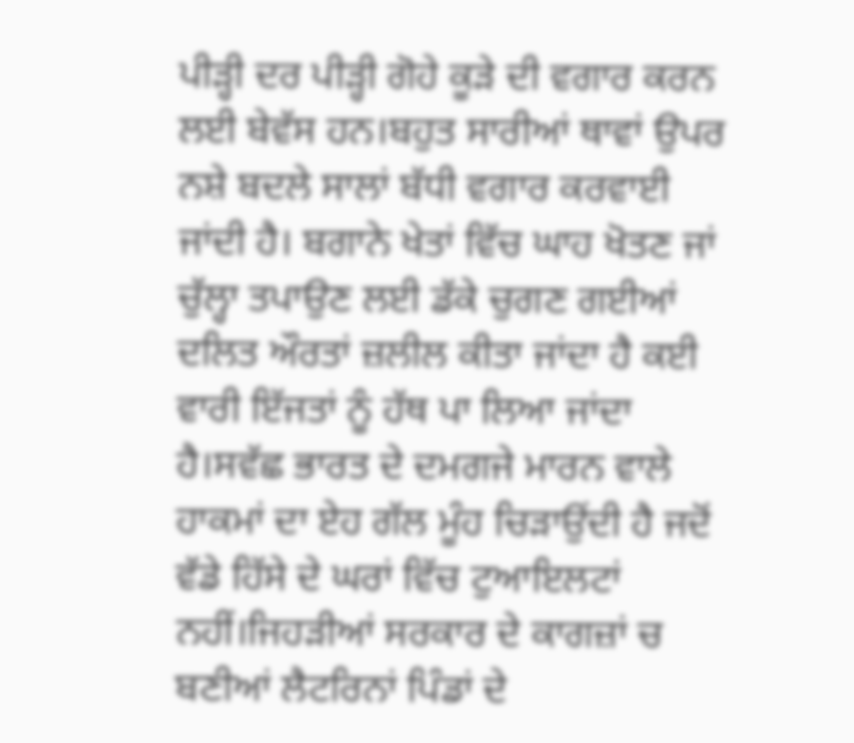ਪੀੜ੍ਹੀ ਦਰ ਪੀੜ੍ਹੀ ਗੋਹੇ ਕੂੜੇ ਦੀ ਵਗਾਰ ਕਰਨ ਲਈ ਬੇਵੱਸ ਹਨ।ਬਹੁਤ ਸਾਰੀਆਂ ਥਾਵਾਂ ਉਪਰ ਨਸ਼ੇ ਬਦਲੇ ਸਾਲਾਂ ਬੱਧੀ ਵਗਾਰ ਕਰਵਾਈ ਜਾਂਦੀ ਹੈ। ਬਗਾਨੇ ਖੇਤਾਂ ਵਿੱਚ ਘਾਹ ਖੋਤਣ ਜਾਂ ਚੁੱਲ੍ਹਾ ਤਪਾਉਣ ਲਈ ਡੱਕੇ ਚੁਗਣ ਗਈਆਂ ਦਲਿਤ ਔਰਤਾਂ ਜ਼ਲੀਲ ਕੀਤਾ ਜਾਂਦਾ ਹੈ ਕਈ ਵਾਰੀ ਇੱਜਤਾਂ ਨੂੰ ਹੱਥ ਪਾ ਲਿਆ ਜਾਂਦਾ ਹੈ।ਸਵੱਛ ਭਾਰਤ ਦੇ ਦਮਗਜੇ ਮਾਰਨ ਵਾਲੇ ਹਾਕਮਾਂ ਦਾ ਏਹ ਗੱਲ ਮੂੰਹ ਚਿੜਾਉਂਦੀ ਹੈ ਜਦੋਂ ਵੱਡੇ ਹਿੱਸੇ ਦੇ ਘਰਾਂ ਵਿੱਚ ਟੁਆਇਲਟਾਂ ਨਹੀਂ।ਜਿਹੜੀਆਂ ਸਰਕਾਰ ਦੇ ਕਾਗਜ਼ਾਂ ਚ ਬਣੀਆਂ ਲੈਟਰਿਨਾਂ ਪਿੰਡਾਂ ਦੇ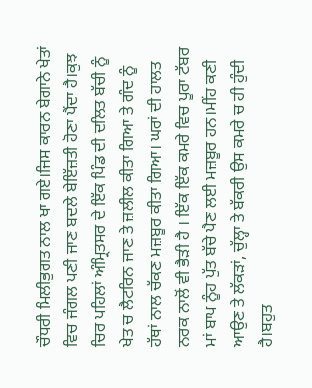ਚੌਧਰੀ ਮਿਲੀਭੁਗਤ ਨਾਲ ਖਾ ਗਏ।ਜਿਸ ਕਾਰਨ ਬੇਗਾਨੇ ਖੇਤਾਂ ਵਿਚ ਜੰਗਲ ਪਣੀ ਜਾਣ ਬਦਲੇ ਬੇਇੱਜ਼ਤੀ ਹੋਣਾ ਪੈਂਦਾ ਹੈ।ਕੁਝ ਚਿਰ ਪਹਿਲਾਂ ਅੰਮ੍ਰਿਤਸਰ ਦੇ ਇੱਕ ਪਿੰਡ ਦੀ ਦਲਿਤ ਬੱਚੀ ਨੂੰ ਖੇਤ ਚ ਲੈਟਰਿਨ ਜਾਣ ਤੇ ਜ਼ਲੀਲ ਕੀਤਾ ਗਿਆ ਤੇ ਗੰਦ ਨੂੰ ਹੱਥਾਂ ਨਾਲ ਚੱਕਣ ਮਜ਼ਬੂਰ ਕੀਤਾ ਗਿਆ। ਘਰਾਂ ਦੀ ਹਾਲਤ ਨਰਕ ਨਾਲੋਂ ਵੀ ਭੈੜੀ ਹੈ । ਇੱਕ ਇੱਕ ਕਮਰੇ ਵਿਚ ਪੂਰਾ ਟੱਬਰ ਮਾਂ ਬਾਪ ਨੂੰਹ ਪੁੱਤ ਬੱਚੇ ਪੈਣ ਲਈ ਮਜ਼ਬੂਰ ਹਨ।ਮੀਂਹ ਕਣੀ ਆਉਣ ਤੇ ਲੱਕੜਾਂ, ਚੁੱਲ੍ਹਾ ਤੇ ਬੱਕਰੀ ਉਸ ਕਮਰੇ ਚ ਹੀ ਹੁੰਦੀ ਹੈ।ਬਹੁਤ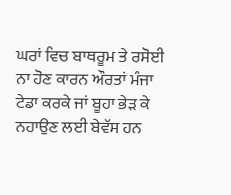ਘਰਾਂ ਵਿਚ ਬਾਥਰੂਮ ਤੇ ਰਸੋਈ ਨਾ ਹੋਣ ਕਾਰਨ ਔਰਤਾਂ ਮੰਜਾ ਟੇਡਾ ਕਰਕੇ ਜਾਂ ਬੂਹਾ ਭੇੜ ਕੇ ਨਹਾਉਣ ਲਈ ਬੇਵੱਸ ਹਨ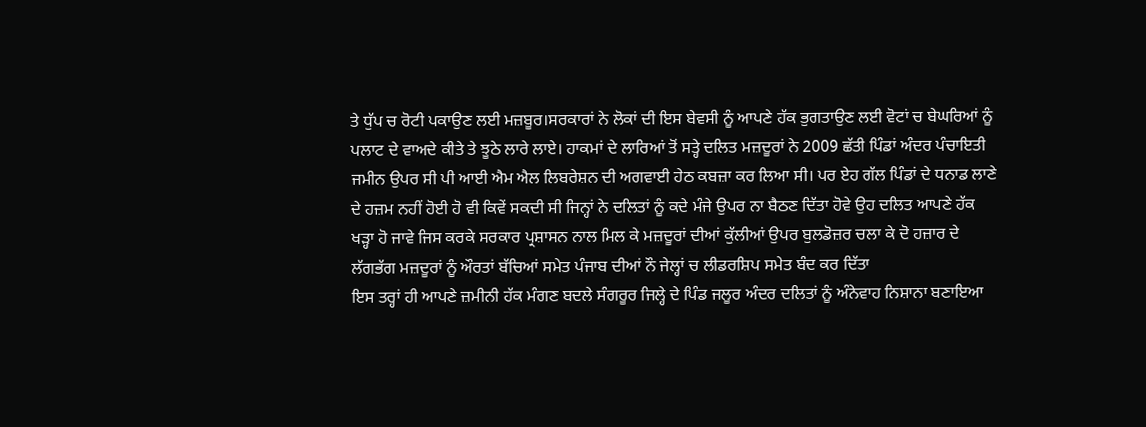ਤੇ ਧੁੱਪ ਚ ਰੋਟੀ ਪਕਾਉਣ ਲਈ ਮਜ਼ਬੂਰ।ਸਰਕਾਰਾਂ ਨੇ ਲੋਕਾਂ ਦੀ ਇਸ ਬੇਵਸੀ ਨੂੰ ਆਪਣੇ ਹੱਕ ਭੁਗਤਾਉਣ ਲਈ ਵੋਟਾਂ ਚ ਬੇਘਰਿਆਂ ਨੂੰ ਪਲਾਟ ਦੇ ਵਾਅਦੇ ਕੀਤੇ ਤੇ ਝੂਠੇ ਲਾਰੇ ਲਾਏ। ਹਾਕਮਾਂ ਦੇ ਲਾਰਿਆਂ ਤੋਂ ਸਤ੍ਹੇ ਦਲਿਤ ਮਜ਼ਦੂਰਾਂ ਨੇ 2009 ਛੱਤੀ ਪਿੰਡਾਂ ਅੰਦਰ ਪੰਚਾਇਤੀ ਜਮੀਨ ਉਪਰ ਸੀ ਪੀ ਆਈ ਐਮ ਐਲ ਲਿਬਰੇਸ਼ਨ ਦੀ ਅਗਵਾਈ ਹੇਠ ਕਬਜ਼ਾ ਕਰ ਲਿਆ ਸੀ। ਪਰ ਏਹ ਗੱਲ ਪਿੰਡਾਂ ਦੇ ਧਨਾਡ ਲਾਣੇ ਦੇ ਹਜ਼ਮ ਨਹੀਂ ਹੋਈ ਹੋ ਵੀ ਕਿਵੇਂ ਸਕਦੀ ਸੀ ਜਿਨ੍ਹਾਂ ਨੇ ਦਲਿਤਾਂ ਨੂੰ ਕਦੇ ਮੰਜੇ ਉਪਰ ਨਾ ਬੈਠਣ ਦਿੱਤਾ ਹੋਵੇ ਉਹ ਦਲਿਤ ਆਪਣੇ ਹੱਕ ਖੜ੍ਹਾ ਹੋ ਜਾਵੇ ਜਿਸ ਕਰਕੇ ਸਰਕਾਰ ਪ੍ਰਸ਼ਾਸਨ ਨਾਲ ਮਿਲ ਕੇ ਮਜ਼ਦੂਰਾਂ ਦੀਆਂ ਕੁੱਲੀਆਂ ਉਪਰ ਬੁਲਡੋਜ਼ਰ ਚਲਾ ਕੇ ਦੋ ਹਜ਼ਾਰ ਦੇ ਲੱਗਭੱਗ ਮਜ਼ਦੂਰਾਂ ਨੂੰ ਔਰਤਾਂ ਬੱਚਿਆਂ ਸਮੇਤ ਪੰਜਾਬ ਦੀਆਂ ਨੌ ਜੇਲ੍ਹਾਂ ਚ ਲੀਡਰਸ਼ਿਪ ਸਮੇਤ ਬੰਦ ਕਰ ਦਿੱਤਾ
ਇਸ ਤਰ੍ਹਾਂ ਹੀ ਆਪਣੇ ਜ਼ਮੀਨੀ ਹੱਕ ਮੰਗਣ ਬਦਲੇ ਸੰਗਰੂਰ ਜਿਲ੍ਹੇ ਦੇ ਪਿੰਡ ਜਲੂਰ ਅੰਦਰ ਦਲਿਤਾਂ ਨੂੰ ਅੰਨੇਵਾਹ ਨਿਸ਼ਾਨਾ ਬਣਾਇਆ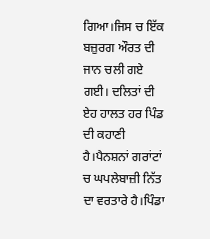ਗਿਆ।ਜਿਸ ਚ ਇੱਕ ਬਜ਼ੁਰਗ ਔਰਤ ਦੀ ਜਾਨ ਚਲੀ ਗਏ ਗਈ। ਦਲਿਤਾਂ ਦੀ ਏਹ ਹਾਲਤ ਹਰ ਪਿੰਡ ਦੀ ਕਹਾਣੀ ਹੈ।ਪੈਨਸ਼ਨਾਂ ਗਰਾਂਟਾਂ ਚ ਘਪਲੇਬਾਜ਼ੀ ਨਿੱਤ ਦਾ ਵਰਤਾਰੇ ਹੈ।ਪਿੰਡਾ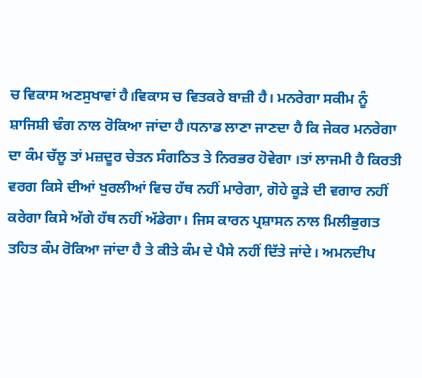ਚ ਵਿਕਾਸ ਅਣਸੁਖਾਵਾਂ ਹੈ।ਵਿਕਾਸ ਚ ਵਿਤਕਰੇ ਬਾਜ਼ੀ ਹੈ। ਮਨਰੇਗਾ ਸਕੀਮ ਨੂੰ ਸ਼ਾਜਿਸ਼ੀ ਢੰਗ ਨਾਲ ਰੋਕਿਆ ਜਾਂਦਾ ਹੈ।ਧਨਾਡ ਲਾਣਾ ਜਾਣਦਾ ਹੈ ਕਿ ਜੇਕਰ ਮਨਰੇਗਾ ਦਾ ਕੰਮ ਚੱਲੂ ਤਾਂ ਮਜ਼ਦੂਰ ਚੇਤਨ ਸੰਗਠਿਤ ਤੇ ਨਿਰਭਰ ਹੋਵੇਗਾ ।ਤਾਂ ਲਾਜਮੀ ਹੈ ਕਿਰਤੀ ਵਰਗ ਕਿਸੇ ਦੀਆਂ ਖੁਰਲੀਆਂ ਵਿਚ ਹੱਥ ਨਹੀਂ ਮਾਰੇਗਾ, ਗੋਹੇ ਕੂੜੇ ਦੀ ਵਗਾਰ ਨਹੀਂ ਕਰੇਗਾ ਕਿਸੇ ਅੱਗੇ ਹੱਥ ਨਹੀਂ ਅੱਡੇਗਾ। ਜਿਸ ਕਾਰਨ ਪ੍ਰਸ਼ਾਸਨ ਨਾਲ ਮਿਲੀਭੁਗਤ ਤਹਿਤ ਕੰਮ ਰੋਕਿਆ ਜਾਂਦਾ ਹੈ ਤੇ ਕੀਤੇ ਕੰਮ ਦੇ ਪੈਸੇ ਨਹੀਂ ਦਿੱਤੇ ਜਾਂਦੇ। ਅਮਨਦੀਪ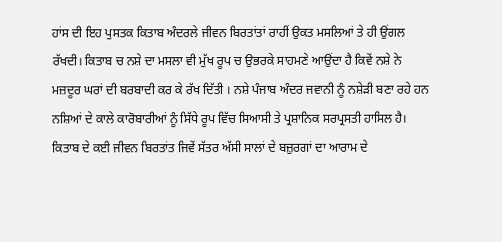ਹਾਂਸ ਦੀ ਇਹ ਪੁਸਤਕ ਕਿਤਾਬ ਅੰਦਰਲੇ ਜੀਵਨ ਬਿਰਤਾਂਤਾਂ ਰਾਹੀਂ ਉਕਤ ਮਸਲਿਆਂ ਤੇ ਹੀ ਉਂਗਲ ਰੱਖਦੀ। ਕਿਤਾਬ ਚ ਨਸ਼ੇ ਦਾ ਮਸਲਾ ਵੀ ਮੁੱਖ ਰੂਪ ਚ ਉਭਰਕੇ ਸਾਹਮਣੇ ਆਉਂਦਾ ਹੈ ਕਿਵੇਂ ਨਸ਼ੇ ਨੇ ਮਜ਼ਦੂਰ ਘਰਾਂ ਦੀ ਬਰਬਾਦੀ ਕਰ ਕੇ ਰੱਖ ਦਿੱਤੀ । ਨਸ਼ੇ ਪੰਜਾਬ ਅੰਦਰ ਜਵਾਨੀ ਨੂੰ ਨਸ਼ੇੜੀ ਬਣਾ ਰਹੇ ਹਨ ਨਸ਼ਿਆਂ ਦੇ ਕਾਲੇ ਕਾਰੋਬਾਰੀਆਂ ਨੂੰ ਸਿੱਧੇ ਰੂਪ ਵਿੱਚ ਸਿਆਸੀ ਤੇ ਪ੍ਰਸ਼ਾਨਿਕ ਸਰਪ੍ਰਸਤੀ ਹਾਸਿਲ ਹੈ। ਕਿਤਾਬ ਦੇ ਕਈ ਜੀਵਨ ਬਿਰਤਾਂਤ ਜਿਵੇਂ ਸੱਤਰ ਅੱਸੀ ਸਾਲਾਂ ਦੇ ਬਜ਼ੁਰਗਾਂ ਦਾ ਆਰਾਮ ਦੇ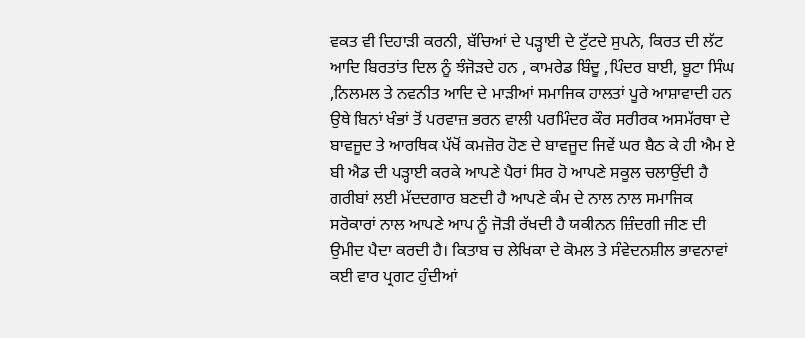ਵਕਤ ਵੀ ਦਿਹਾੜੀ ਕਰਨੀ, ਬੱਚਿਆਂ ਦੇ ਪੜ੍ਹਾਈ ਦੇ ਟੁੱਟਦੇ ਸੁਪਨੇ, ਕਿਰਤ ਦੀ ਲੱਟ ਆਦਿ ਬਿਰਤਾਂਤ ਦਿਲ ਨੂੰ ਝੰਜੋੜਦੇ ਹਨ , ਕਾਮਰੇਡ ਬਿੰਦੂ ,ਪਿੰਦਰ ਬਾਈ, ਬੂਟਾ ਸਿੰਘ ,ਨਿਲਮਲ ਤੇ ਨਵਨੀਤ ਆਦਿ ਦੇ ਮਾੜੀਆਂ ਸਮਾਜਿਕ ਹਾਲਤਾਂ ਪੂਰੇ ਆਸ਼ਾਵਾਦੀ ਹਨ ਉਥੇ ਬਿਨਾਂ ਖੰਭਾਂ ਤੋਂ ਪਰਵਾਜ਼ ਭਰਨ ਵਾਲੀ ਪਰਮਿੰਦਰ ਕੌਰ ਸਰੀਰਕ ਅਸਮੱਰਥਾ ਦੇ ਬਾਵਜੂਦ ਤੇ ਆਰਥਿਕ ਪੱਖੋਂ ਕਮਜ਼ੋਰ ਹੋਣ ਦੇ ਬਾਵਜੂਦ ਜਿਵੇਂ ਘਰ ਬੈਠ ਕੇ ਹੀ ਐਮ ਏ ਬੀ ਐਡ ਦੀ ਪੜ੍ਹਾਈ ਕਰਕੇ ਆਪਣੇ ਪੈਰਾਂ ਸਿਰ ਹੋ ਆਪਣੇ ਸਕੂਲ ਚਲਾਉਂਦੀ ਹੈ ਗਰੀਬਾਂ ਲਈ ਮੱਦਦਗਾਰ ਬਣਦੀ ਹੈ ਆਪਣੇ ਕੰਮ ਦੇ ਨਾਲ ਨਾਲ ਸਮਾਜਿਕ ਸਰੋਕਾਰਾਂ ਨਾਲ ਆਪਣੇ ਆਪ ਨੂੰ ਜੋੜੀ ਰੱਖਦੀ ਹੈ ਯਕੀਨਨ ਜ਼ਿੰਦਗੀ ਜੀਣ ਦੀ ਉਮੀਦ ਪੈਦਾ ਕਰਦੀ ਹੈ। ਕਿਤਾਬ ਚ ਲੇਖਿਕਾ ਦੇ ਕੋਮਲ ਤੇ ਸੰਵੇਦਨਸ਼ੀਲ ਭਾਵਨਾਵਾਂ ਕਈ ਵਾਰ ਪ੍ਰਗਟ ਹੁੰਦੀਆਂ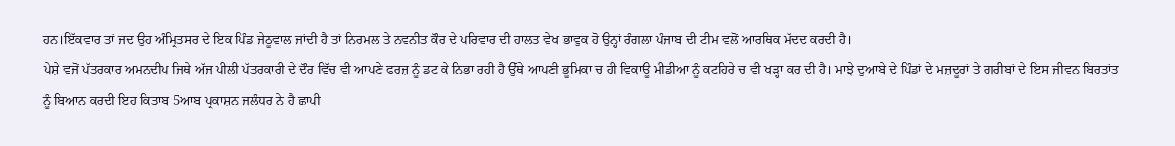ਹਨ।ਇੱਕਵਾਰ ਤਾਂ ਜਦ ਉਹ ਅੰਮ੍ਰਿਤਸਰ ਦੇ ਇਕ ਪਿੰਡ ਜੇਠੂਵਾਲ ਜਾਂਦੀ ਹੈ ਤਾਂ ਨਿਰਮਲ ਤੇ ਨਵਨੀਤ ਕੌਰ ਦੇ ਪਰਿਵਾਰ ਦੀ ਹਾਲਤ ਵੇਖ ਭਾਵੁਕ ਹੋ ਉਨ੍ਹਾਂ ਰੰਗਲਾ ਪੰਜਾਬ ਦੀ ਟੀਮ ਵਲੋਂ ਆਰਥਿਕ ਮੱਦਦ ਕਰਦੀ ਹੈ।
ਪੇਸ਼ੇ ਵਜੋਂ ਪੱਤਰਕਾਰ ਅਮਨਦੀਪ ਜਿਥੇ ਅੱਜ ਪੀਲੀ ਪੱਤਰਕਾਰੀ ਦੇ ਦੌਰ ਵਿੱਚ ਵੀ ਆਪਣੇ ਫਰਜ਼ ਨੂੰ ਡਟ ਕੇ ਨਿਭਾ ਰਹੀ ਹੈ ਉੱਥੇ ਆਪਣੀ ਭੂਮਿਕਾ ਚ ਹੀ ਵਿਕਾਊ ਮੀਡੀਆ ਨੂੰ ਕਟਹਿਰੇ ਚ ਵੀ ਖੜ੍ਹਾ ਕਰ ਦੀ ਹੈ। ਮਾਝੇ ਦੁਆਬੇ ਦੇ ਪਿੰਡਾਂ ਦੇ ਮਜ਼ਦੂਰਾਂ ਤੇ ਗਰੀਬਾਂ ਦੇ ਇਸ ਜੀਵਨ ਬਿਰਤਾਂਤ ਨੂੰ ਬਿਆਨ ਕਰਦੀ ਇਹ ਕਿਤਾਬ 5ਆਬ ਪ੍ਰਕਾਸ਼ਨ ਜਲੰਧਰ ਨੇ ਹੈ ਛਾਪੀ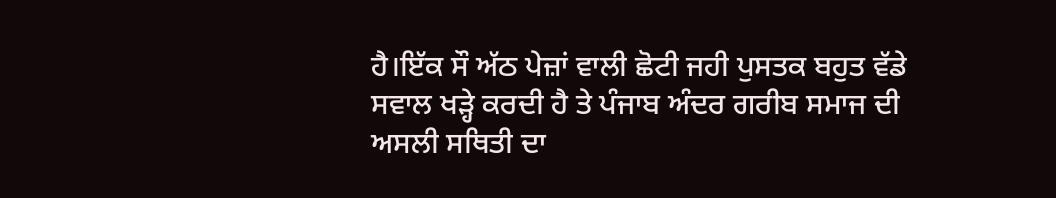ਹੈ।ਇੱਕ ਸੌ ਅੱਠ ਪੇਜ਼ਾਂ ਵਾਲੀ ਛੋਟੀ ਜਹੀ ਪੁਸਤਕ ਬਹੁਤ ਵੱਡੇ ਸਵਾਲ ਖੜ੍ਹੇ ਕਰਦੀ ਹੈ ਤੇ ਪੰਜਾਬ ਅੰਦਰ ਗਰੀਬ ਸਮਾਜ ਦੀ ਅਸਲੀ ਸਥਿਤੀ ਦਾ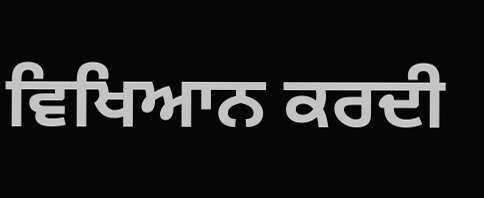ਵਿਖਿਆਨ ਕਰਦੀ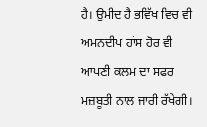ਹੈ। ਉਮੀਦ ਹੈ ਭਵਿੱਖ ਵਿਚ ਵੀ ਅਮਨਦੀਪ ਹਾਂਸ ਹੋਰ ਵੀ ਆਪਣੀ ਕਲਮ ਦਾ ਸਫਰ ਮਜ਼ਬੂਤੀ ਨਾਲ ਜਾਰੀ ਰੱਖੇਗੀ।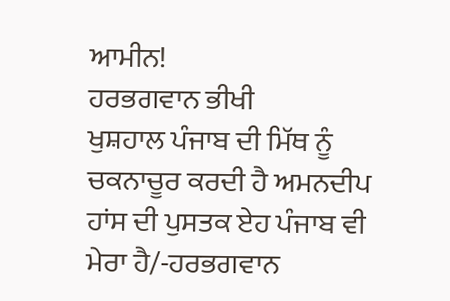ਆਮੀਨ!
ਹਰਭਗਵਾਨ ਭੀਖੀ
ਖੁਸ਼ਹਾਲ ਪੰਜਾਬ ਦੀ ਮਿੱਥ ਨੂੰ ਚਕਨਾਚੂਰ ਕਰਦੀ ਹੈ ਅਮਨਦੀਪ ਹਾਂਸ ਦੀ ਪੁਸਤਕ ਏਹ ਪੰਜਾਬ ਵੀ ਮੇਰਾ ਹੈ/-ਹਰਭਗਵਾਨ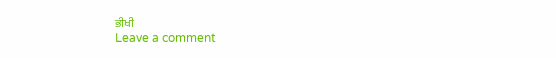ਭੀਖੀ
Leave a comment